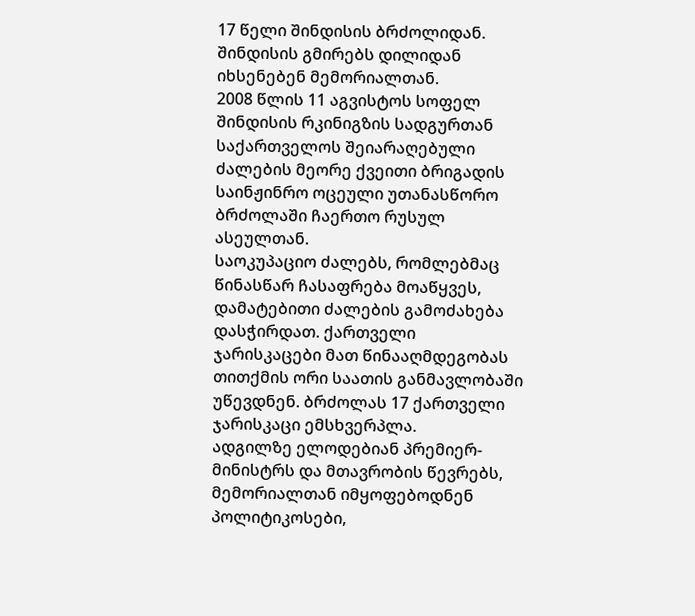17 წელი შინდისის ბრძოლიდან. შინდისის გმირებს დილიდან იხსენებენ მემორიალთან.
2008 წლის 11 აგვისტოს სოფელ შინდისის რკინიგზის სადგურთან საქართველოს შეიარაღებული ძალების მეორე ქვეითი ბრიგადის საინჟინრო ოცეული უთანასწორო ბრძოლაში ჩაერთო რუსულ ასეულთან.
საოკუპაციო ძალებს, რომლებმაც წინასწარ ჩასაფრება მოაწყვეს, დამატებითი ძალების გამოძახება დასჭირდათ. ქართველი ჯარისკაცები მათ წინააღმდეგობას თითქმის ორი საათის განმავლობაში უწევდნენ. ბრძოლას 17 ქართველი ჯარისკაცი ემსხვერპლა.
ადგილზე ელოდებიან პრემიერ-მინისტრს და მთავრობის წევრებს, მემორიალთან იმყოფებოდნენ პოლიტიკოსები,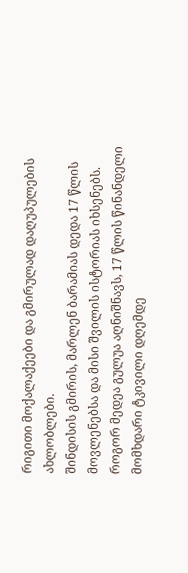რიგითი მოქალაქეები და გმირულად დაღუპულების ახლობლები.
შინდისის გმირის, მარლენ ბარამიას დედა 17 წლის მოვლენებსა და მისი შვილის ისტორიას იხსენებს. როგორ მედეა გულუა აღნიშნავს, 17 წლის წინანდელი მომხდარი ტკივილი დღემდე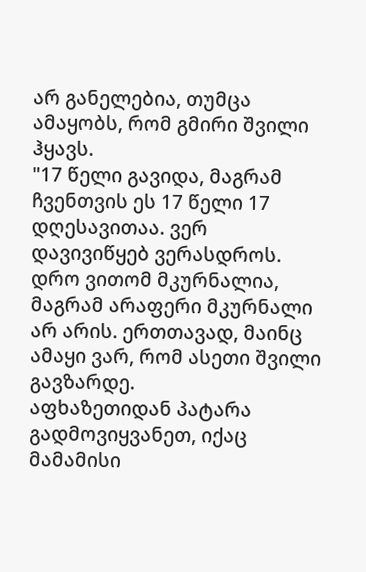არ განელებია, თუმცა ამაყობს, რომ გმირი შვილი ჰყავს.
"17 წელი გავიდა, მაგრამ ჩვენთვის ეს 17 წელი 17 დღესავითაა. ვერ დავივიწყებ ვერასდროს. დრო ვითომ მკურნალია, მაგრამ არაფერი მკურნალი არ არის. ერთთავად, მაინც ამაყი ვარ, რომ ასეთი შვილი გავზარდე.
აფხაზეთიდან პატარა გადმოვიყვანეთ, იქაც მამამისი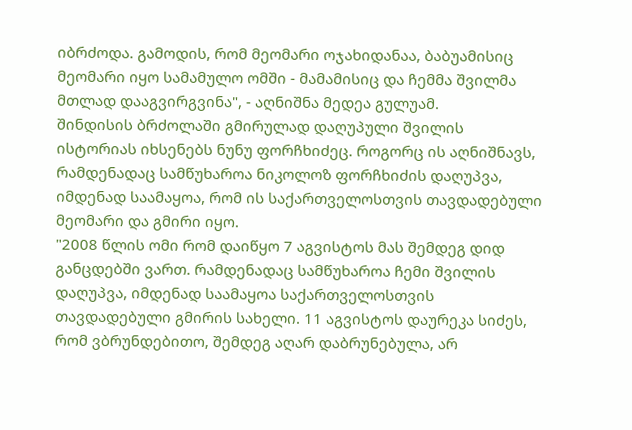იბრძოდა. გამოდის, რომ მეომარი ოჯახიდანაა, ბაბუამისიც მეომარი იყო სამამულო ომში - მამამისიც და ჩემმა შვილმა მთლად დააგვირგვინა", - აღნიშნა მედეა გულუამ.
შინდისის ბრძოლაში გმირულად დაღუპული შვილის ისტორიას იხსენებს ნუნუ ფორჩხიძეც. როგორც ის აღნიშნავს, რამდენადაც სამწუხაროა ნიკოლოზ ფორჩხიძის დაღუპვა, იმდენად საამაყოა, რომ ის საქართველოსთვის თავდადებული მეომარი და გმირი იყო.
"2008 წლის ომი რომ დაიწყო 7 აგვისტოს მას შემდეგ დიდ განცდებში ვართ. რამდენადაც სამწუხაროა ჩემი შვილის დაღუპვა, იმდენად საამაყოა საქართველოსთვის თავდადებული გმირის სახელი. 11 აგვისტოს დაურეკა სიძეს, რომ ვბრუნდებითო, შემდეგ აღარ დაბრუნებულა, არ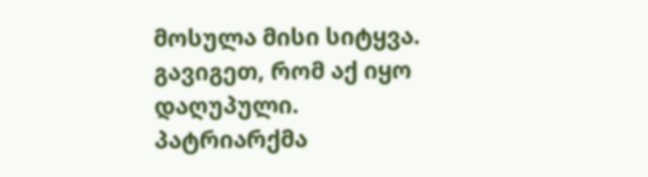მოსულა მისი სიტყვა. გავიგეთ, რომ აქ იყო დაღუპული. პატრიარქმა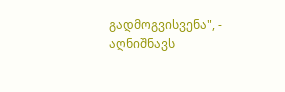გადმოგვისვენა", - აღნიშნავს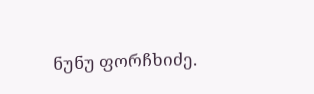ნუნუ ფორჩხიძე.